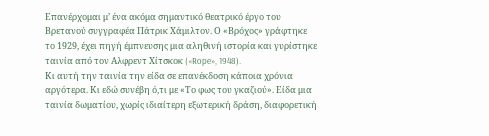Επανέρχομαι μ’ ένα ακόμα σημαντικό θεατρικό έργο του Βρετανού συγγραφέα Πάτρικ Χάμιλτον. Ο «Βρόχος» γράφτηκε το 1929, έχει πηγή έμπνευσης μια αληθινή ιστορία και γυρίστηκε ταινία από τον Αλφρεντ Χίτσκοκ («Rope», 1948).
Κι αυτή την ταινία την είδα σε επανέκδοση κάποια χρόνια αργότερα. Κι εδώ συνέβη ό,τι με «Το φως του γκαζιού». Είδα μια ταινία δωματίου, χωρίς ιδιαίτερη εξωτερική δράση, διαφορετική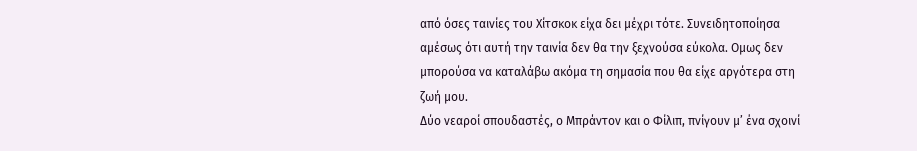από όσες ταινίες του Χίτσκοκ είχα δει μέχρι τότε. Συνειδητοποίησα αμέσως ότι αυτή την ταινία δεν θα την ξεχνούσα εύκολα. Ομως δεν μπορούσα να καταλάβω ακόμα τη σημασία που θα είχε αργότερα στη ζωή μου.
Δύο νεαροί σπουδαστές, ο Μπράντον και ο Φίλιπ, πνίγουν μ’ ένα σχοινί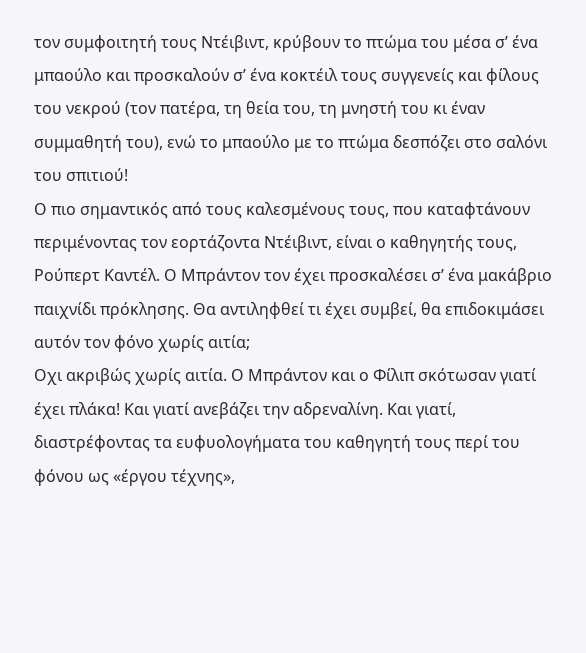τον συμφοιτητή τους Ντέιβιντ, κρύβουν το πτώμα του μέσα σ’ ένα μπαούλο και προσκαλούν σ’ ένα κοκτέιλ τους συγγενείς και φίλους του νεκρού (τον πατέρα, τη θεία του, τη μνηστή του κι έναν συμμαθητή του), ενώ το μπαούλο με το πτώμα δεσπόζει στο σαλόνι του σπιτιού!
Ο πιο σημαντικός από τους καλεσμένους τους, που καταφτάνουν περιμένοντας τον εορτάζοντα Ντέιβιντ, είναι ο καθηγητής τους, Ρούπερτ Καντέλ. Ο Μπράντον τον έχει προσκαλέσει σ’ ένα μακάβριο παιχνίδι πρόκλησης. Θα αντιληφθεί τι έχει συμβεί, θα επιδοκιμάσει αυτόν τον φόνο χωρίς αιτία;
Οχι ακριβώς χωρίς αιτία. Ο Μπράντον και ο Φίλιπ σκότωσαν γιατί έχει πλάκα! Και γιατί ανεβάζει την αδρεναλίνη. Και γιατί, διαστρέφοντας τα ευφυολογήματα του καθηγητή τους περί του φόνου ως «έργου τέχνης»,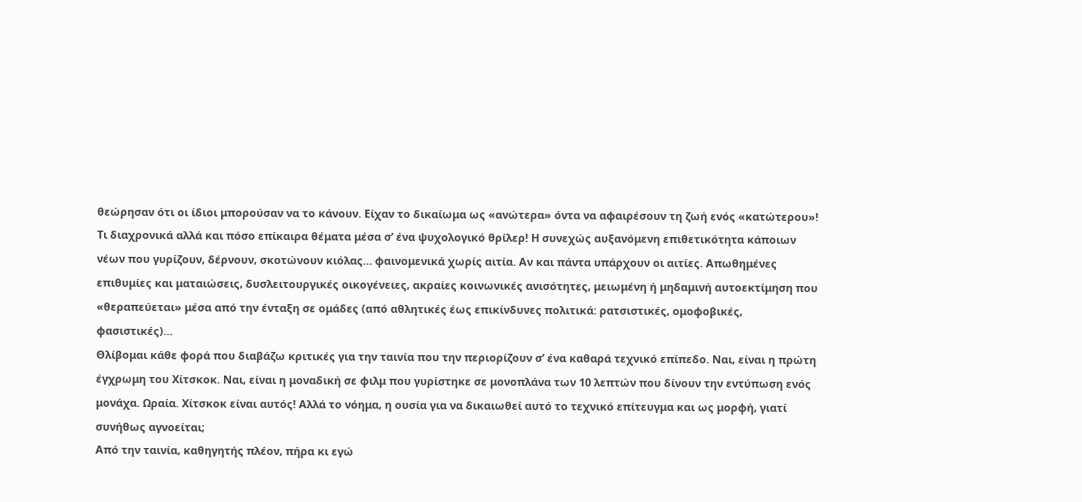θεώρησαν ότι οι ίδιοι μπορούσαν να το κάνουν. Είχαν το δικαίωμα ως «ανώτερα» όντα να αφαιρέσουν τη ζωή ενός «κατώτερου»!
Τι διαχρονικά αλλά και πόσο επίκαιρα θέματα μέσα σ’ ένα ψυχολογικό θρίλερ! Η συνεχώς αυξανόμενη επιθετικότητα κάποιων νέων που γυρίζουν, δέρνουν, σκοτώνουν κιόλας… φαινομενικά χωρίς αιτία. Αν και πάντα υπάρχουν οι αιτίες. Απωθημένες επιθυμίες και ματαιώσεις, δυσλειτουργικές οικογένειες, ακραίες κοινωνικές ανισότητες, μειωμένη ή μηδαμινή αυτοεκτίμηση που «θεραπεύεται» μέσα από την ένταξη σε ομάδες (από αθλητικές έως επικίνδυνες πολιτικά: ρατσιστικές, ομοφοβικές, φασιστικές)…
Θλίβομαι κάθε φορά που διαβάζω κριτικές για την ταινία που την περιορίζουν σ’ ένα καθαρά τεχνικό επίπεδο. Ναι, είναι η πρώτη έγχρωμη του Χίτσκοκ. Ναι, είναι η μοναδική σε φιλμ που γυρίστηκε σε μονοπλάνα των 10 λεπτών που δίνουν την εντύπωση ενός μονάχα. Ωραία. Χίτσκοκ είναι αυτός! Αλλά το νόημα, η ουσία για να δικαιωθεί αυτό το τεχνικό επίτευγμα και ως μορφή, γιατί συνήθως αγνοείται;
Από την ταινία, καθηγητής πλέον, πήρα κι εγώ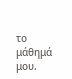το μάθημά μου.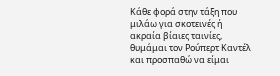Κάθε φορά στην τάξη που μιλάω για σκοτεινές ή ακραία βίαιες ταινίες, θυμάμαι τον Ρούπερτ Καντέλ και προσπαθώ να είμαι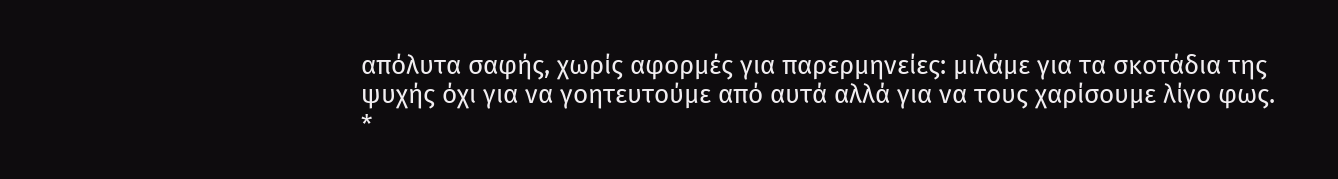απόλυτα σαφής, χωρίς αφορμές για παρερμηνείες: μιλάμε για τα σκοτάδια της ψυχής όχι για να γοητευτούμε από αυτά αλλά για να τους χαρίσουμε λίγο φως.
*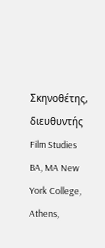Σκηνοθέτης, διευθυντής Film Studies BA, MA New York College, Athens,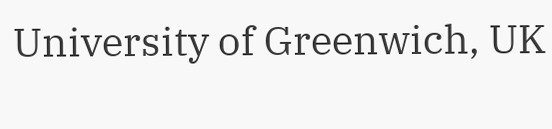University of Greenwich, UK